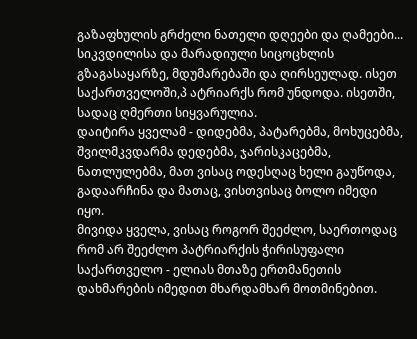გაზაფხულის გრძელი ნათელი დღეები და ღამეები... სიკვდილისა და მარადიული სიცოცხლის გზაგასაყარზე, მდუმარებაში და ღირსეულად. ისეთ საქართველოში,პ ატრიარქს რომ უნდოდა. ისეთში, სადაც ღმერთი სიყვარულია.
დაიტირა ყველამ - დიდებმა, პატარებმა, მოხუცებმა, შვილმკვდარმა დედებმა, ჯარისკაცებმა, ნათლულებმა, მათ ვისაც ოდესღაც ხელი გაუწოდა, გადაარჩინა და მათაც, ვისთვისაც ბოლო იმედი იყო.
მივიდა ყველა, ვისაც როგორ შეეძლო, საერთოდაც რომ არ შეეძლო პატრიარქის ჭირისუფალი საქართველო - ელიას მთაზე ერთმანეთის დახმარების იმედით მხარდამხარ მოთმინებით.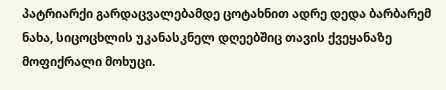პატრიარქი გარდაცვალებამდე ცოტახნით ადრე დედა ბარბარემ ნახა, სიცოცხლის უკანასკნელ დღეებშიც თავის ქვეყანაზე მოფიქრალი მოხუცი.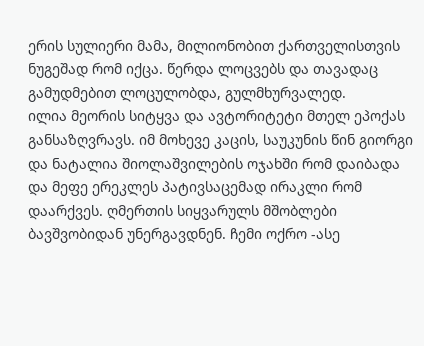ერის სულიერი მამა, მილიონობით ქართველისთვის ნუგეშად რომ იქცა. წერდა ლოცვებს და თავადაც გამუდმებით ლოცულობდა, გულმხურვალედ.
ილია მეორის სიტყვა და ავტორიტეტი მთელ ეპოქას განსაზღვრავს. იმ მოხევე კაცის, საუკუნის წინ გიორგი და ნატალია შიოლაშვილების ოჯახში რომ დაიბადა და მეფე ერეკლეს პატივსაცემად ირაკლი რომ დაარქვეს. ღმერთის სიყვარულს მშობლები ბავშვობიდან უნერგავდნენ. ჩემი ოქრო -ასე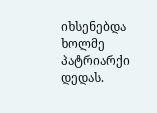იხსენებდა ხოლმე პატრიარქი დედას.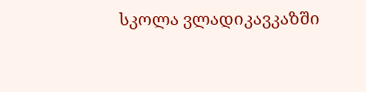სკოლა ვლადიკავკაზში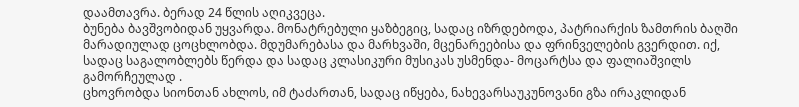დაამთავრა. ბერად 24 წლის აღიკვეცა.
ბუნება ბავშვობიდან უყვარდა. მონატრებული ყაზბეგიც, სადაც იზრდებოდა, პატრიარქის ზამთრის ბაღში მარადიულად ცოცხლობდა. მდუმარებასა და მარხვაში, მცენარეებისა და ფრინველების გვერდით. იქ, სადაც საგალობლებს წერდა და სადაც კლასიკური მუსიკას უსმენდა- მოცარტსა და ფალიაშვილს გამორჩეულად .
ცხოვრობდა სიონთან ახლოს, იმ ტაძართან, სადაც იწყება, ნახევარსაუკუნოვანი გზა ირაკლიდან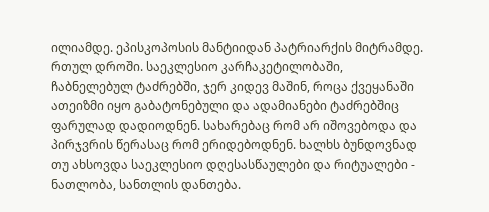ილიამდე. ეპისკოპოსის მანტიიდან პატრიარქის მიტრამდე. რთულ დროში. საეკლესიო კარჩაკეტილობაში, ჩაბნელებულ ტაძრებში, ჯერ კიდევ მაშინ, როცა ქვეყანაში ათეიზმი იყო გაბატონებული და ადამიანები ტაძრებშიც ფარულად დადიოდნენ. სახარებაც რომ არ იშოვებოდა და პირჯვრის წერასაც რომ ერიდებოდნენ. ხალხს ბუნდოვნად თუ ახსოვდა საეკლესიო დღესასწაულები და რიტუალები - ნათლობა, სანთლის დანთება.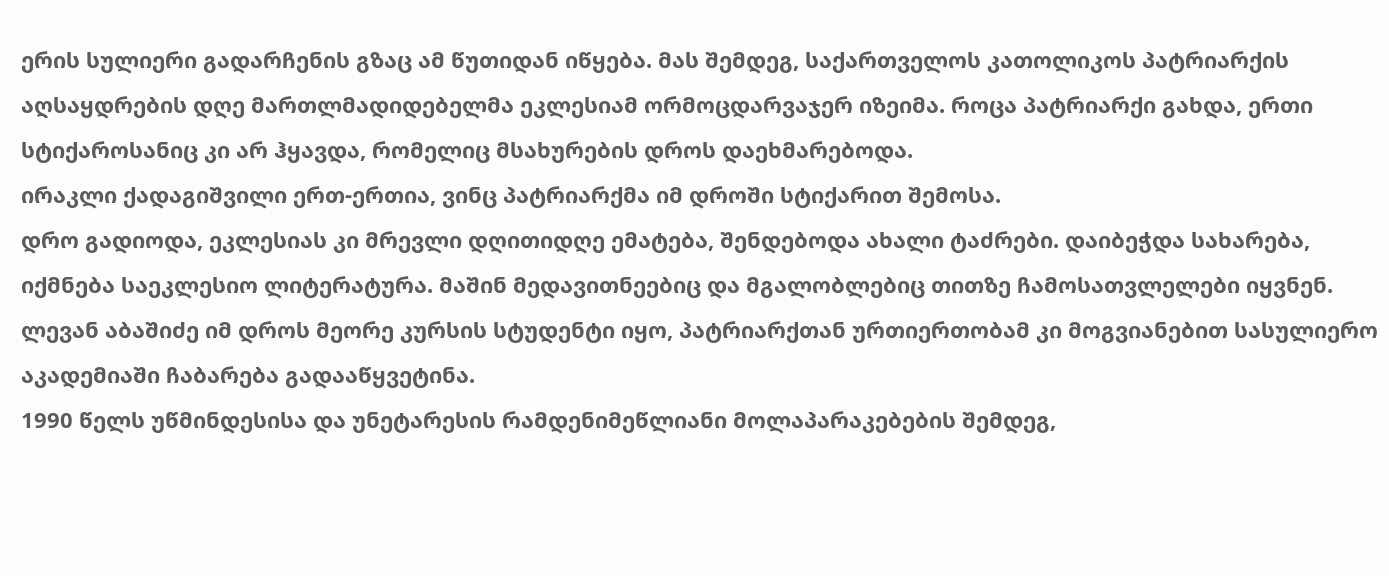ერის სულიერი გადარჩენის გზაც ამ წუთიდან იწყება. მას შემდეგ, საქართველოს კათოლიკოს პატრიარქის აღსაყდრების დღე მართლმადიდებელმა ეკლესიამ ორმოცდარვაჯერ იზეიმა. როცა პატრიარქი გახდა, ერთი სტიქაროსანიც კი არ ჰყავდა, რომელიც მსახურების დროს დაეხმარებოდა.
ირაკლი ქადაგიშვილი ერთ-ერთია, ვინც პატრიარქმა იმ დროში სტიქარით შემოსა.
დრო გადიოდა, ეკლესიას კი მრევლი დღითიდღე ემატება, შენდებოდა ახალი ტაძრები. დაიბეჭდა სახარება, იქმნება საეკლესიო ლიტერატურა. მაშინ მედავითნეებიც და მგალობლებიც თითზე ჩამოსათვლელები იყვნენ. ლევან აბაშიძე იმ დროს მეორე კურსის სტუდენტი იყო, პატრიარქთან ურთიერთობამ კი მოგვიანებით სასულიერო აკადემიაში ჩაბარება გადააწყვეტინა.
1990 წელს უწმინდესისა და უნეტარესის რამდენიმეწლიანი მოლაპარაკებების შემდეგ,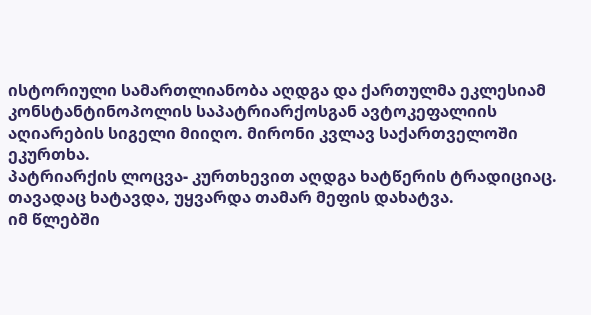ისტორიული სამართლიანობა აღდგა და ქართულმა ეკლესიამ კონსტანტინოპოლის საპატრიარქოსგან ავტოკეფალიის აღიარების სიგელი მიიღო. მირონი კვლავ საქართველოში ეკურთხა.
პატრიარქის ლოცვა- კურთხევით აღდგა ხატწერის ტრადიციაც. თავადაც ხატავდა, უყვარდა თამარ მეფის დახატვა.
იმ წლებში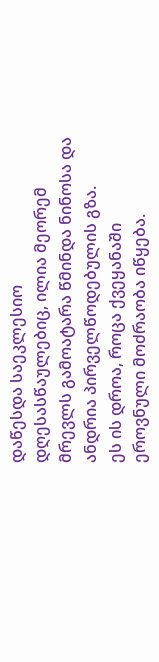დაწესდა საეკლესიო დღესასწაულებიც, ილია მეორემ მრევლს გამოატარა წმინდა ნინოსა და ანდრია პირველწოდებულის გზა.
ეს ის დროა, როცა ქვეყანაში ეროვნული მოძრაობა იწყება.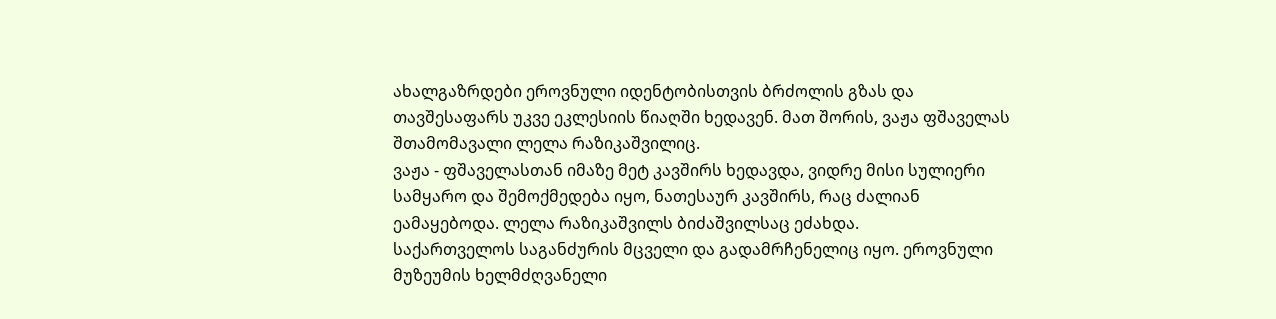ახალგაზრდები ეროვნული იდენტობისთვის ბრძოლის გზას და თავშესაფარს უკვე ეკლესიის წიაღში ხედავენ. მათ შორის, ვაჟა ფშაველას შთამომავალი ლელა რაზიკაშვილიც.
ვაჟა - ფშაველასთან იმაზე მეტ კავშირს ხედავდა, ვიდრე მისი სულიერი სამყარო და შემოქმედება იყო, ნათესაურ კავშირს, რაც ძალიან ეამაყებოდა. ლელა რაზიკაშვილს ბიძაშვილსაც ეძახდა.
საქართველოს საგანძურის მცველი და გადამრჩენელიც იყო. ეროვნული მუზეუმის ხელმძღვანელი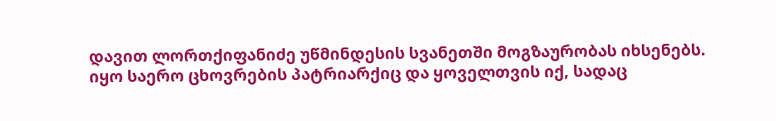დავით ლორთქიფანიძე უწმინდესის სვანეთში მოგზაურობას იხსენებს.
იყო საერო ცხოვრების პატრიარქიც და ყოველთვის იქ, სადაც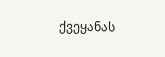ქვეყანას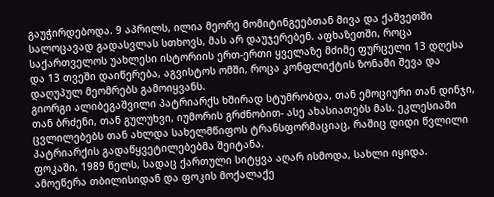გაუჭირდებოდა. 9 აპრილს, ილია მეორე მომიტინგეებთან მივა და ქაშვეთში სალოცავად გადასვლას სთხოვს, მას არ დაუჯერებენ. აფხაზეთში, როცა საქართველოს უახლესი ისტორიის ერთ-ერთი ყველაზე მძიმე ფურცელი 13 დღესა და 13 თვეში დაიწერება, აგვისტოს ომში, როცა კონფლიქტის ზონაში შევა და დაღუპულ მეომრებს გამოიყვანს.
გიორგი ალიბეგაშვილი პატრიარქს ხშირად სტუმრობდა, თან ემოციური თან დინჯი, თან ბრძენი, თან გულუხვი, იუმორის გრძნობით- ასე ახასიათებს მას. ეკლესიაში ცვლილებებს თან ახლდა სახელმწიფოს ტრანსფორმაციაც, რაშიც დიდი წვლილი პატრიარქის გადაწყვეტილებებმა შეიტანა.
ფოკაში, 1989 წელს, სადაც ქართული სიტყვა აღარ ისმოდა, სახლი იყიდა. ამოეწერა თბილისიდან და ფოკის მოქალაქე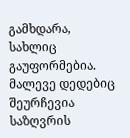გამხდარა, სახლიც გაუფორმებია. მალევე დედებიც შეურჩევია საზღვრის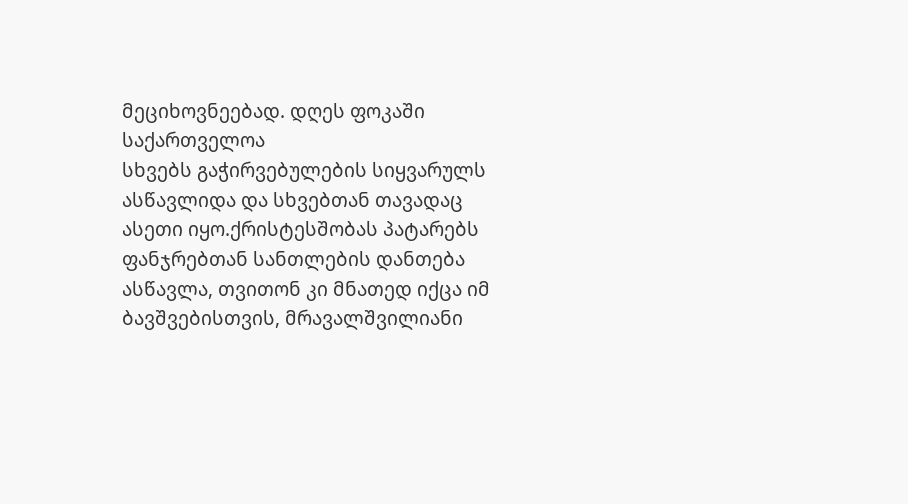მეციხოვნეებად. დღეს ფოკაში საქართველოა
სხვებს გაჭირვებულების სიყვარულს ასწავლიდა და სხვებთან თავადაც ასეთი იყო.ქრისტესშობას პატარებს ფანჯრებთან სანთლების დანთება ასწავლა, თვითონ კი მნათედ იქცა იმ ბავშვებისთვის, მრავალშვილიანი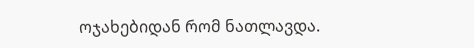ოჯახებიდან რომ ნათლავდა.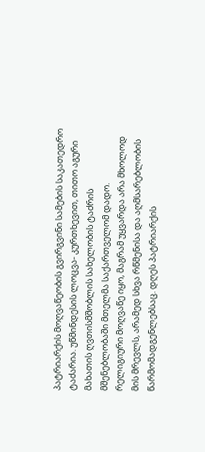პატრიარქის მოღვაწეობის გვირგვინი სამების საკათედრო ტაძარია. უწმინდესის ლოცვა- კურთხევით, თითო აგური მახათის ღვთისმშობლის სახელობის ტაძრის მშენებლობაში მთელმა საქართველომ დადო.
რელიგიური მოღვაწე იყო, მაგრამ უყვარდა არა მხოლოდ მის მრევლს, არამედ სხვა რწმენისა და აღმსარებლობის წარმომადგენლებსაც. დღეს პატრიარქის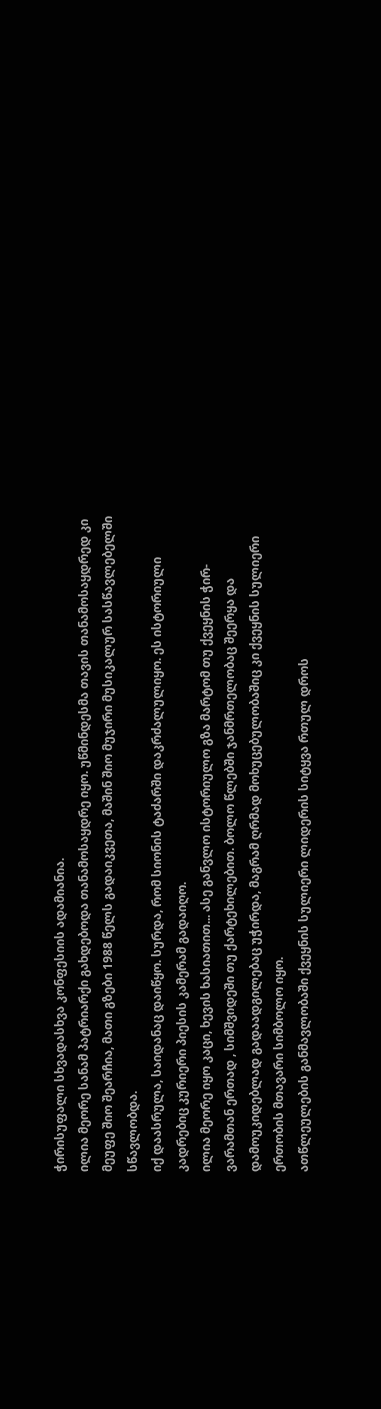ჭირისუფალი სხვადასხვა კონფესიის ადამიანია.
ილია მეორე სანამ პატრიარქი გახდებოდა თანამოსაყდრე იყო. უწმინდესმა თავის თანამოსაყდრედ კი მეუფე შიო შეარჩია, მათი გზები 1988 წელს გადაიკვეთა, მაშინ შიო მუჯირი მუსიკალურ სასწავლებელში სწავლობდა.
იქ დაასრულა, საიდანაც დაიწყო. სურდა, რომ სიონის ტაძარში დაკრძალულიყო. ეს ისტორიული კადრებიც კურიერი პიესის კამერამ გადაიღო.
ილია მეორე იყო კაცი, ხევის ხასიათით... ასე განვლო ისტორიულო გზა მარტომ თუ ქვეყნის ჭირ-ვარამთან ერთად , სიმშვიდეში თუ ქარტეხილებით. ბოლო წლებში ჯანმრთელობაც შეერყა და დამოუკიდებლად გადაადგილებაც უჭირდა, მაგრამ ღრმად მოხუცებულობაშიც კი ქვეყნის სულიერი ერთობის მთავარი სიმბოლო იყო.
ათწლეულების განმავლობაში ქვეყნის სულიერი ლიდერის სიტყვა რთულ დროს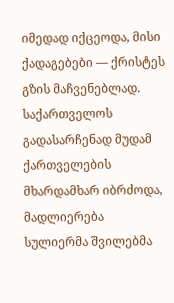იმედად იქცეოდა, მისი ქადაგებები — ქრისტეს გზის მაჩვენებლად. საქართველოს გადასარჩენად მუდამ ქართველების მხარდამხარ იბრძოდა, მადლიერება სულიერმა შვილებმა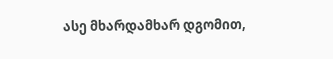ასე მხარდამხარ დგომით,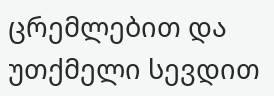ცრემლებით და უთქმელი სევდით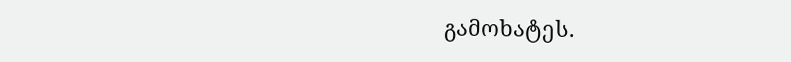გამოხატეს.